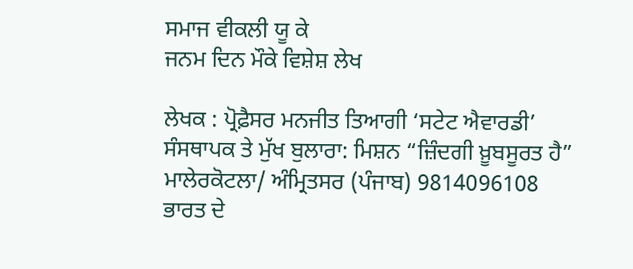ਸਮਾਜ ਵੀਕਲੀ ਯੂ ਕੇ
ਜਨਮ ਦਿਨ ਮੌਕੇ ਵਿਸ਼ੇਸ਼ ਲੇਖ

ਲੇਖਕ : ਪ੍ਰੋਫ਼ੈਸਰ ਮਨਜੀਤ ਤਿਆਗੀ ‘ਸਟੇਟ ਐਵਾਰਡੀ’
ਸੰਸਥਾਪਕ ਤੇ ਮੁੱਖ ਬੁਲਾਰਾ: ਮਿਸ਼ਨ “ਜ਼ਿੰਦਗੀ ਖ਼ੂਬਸੂਰਤ ਹੈ”
ਮਾਲੇਰਕੋਟਲਾ/ ਅੰਮ੍ਰਿਤਸਰ (ਪੰਜਾਬ) 9814096108
ਭਾਰਤ ਦੇ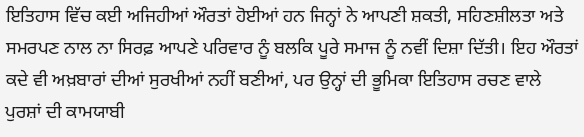ਇਤਿਹਾਸ ਵਿੱਚ ਕਈ ਅਜਿਹੀਆਂ ਔਰਤਾਂ ਹੋਈਆਂ ਹਨ ਜਿਨ੍ਹਾਂ ਨੇ ਆਪਣੀ ਸ਼ਕਤੀ, ਸਹਿਣਸ਼ੀਲਤਾ ਅਤੇ ਸਮਰਪਣ ਨਾਲ ਨਾ ਸਿਰਫ਼ ਆਪਣੇ ਪਰਿਵਾਰ ਨੂੰ ਬਲਕਿ ਪੂਰੇ ਸਮਾਜ ਨੂੰ ਨਵੀਂ ਦਿਸ਼ਾ ਦਿੱਤੀ। ਇਹ ਔਰਤਾਂ ਕਦੇ ਵੀ ਅਖ਼ਬਾਰਾਂ ਦੀਆਂ ਸੁਰਖੀਆਂ ਨਹੀਂ ਬਣੀਆਂ, ਪਰ ਉਨ੍ਹਾਂ ਦੀ ਭੂਮਿਕਾ ਇਤਿਹਾਸ ਰਚਣ ਵਾਲੇ ਪੁਰਸ਼ਾਂ ਦੀ ਕਾਮਯਾਬੀ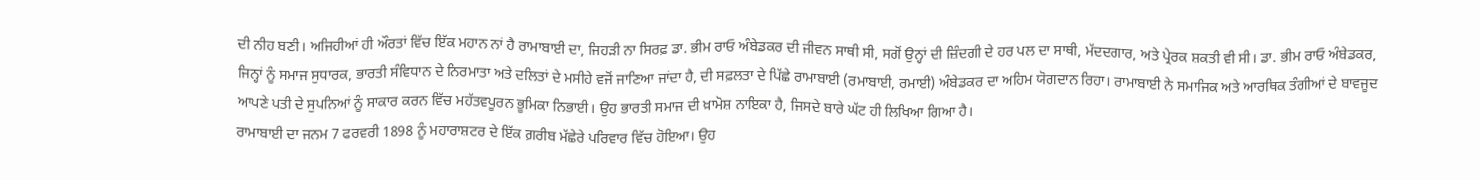ਦੀ ਨੀਹ ਬਣੀ। ਅਜਿਹੀਆਂ ਹੀ ਔਰਤਾਂ ਵਿੱਚ ਇੱਕ ਮਹਾਨ ਨਾਂ ਹੈ ਰਾਮਾਬਾਈ ਦਾ, ਜਿਹੜੀ ਨਾ ਸਿਰਫ਼ ਡਾ. ਭੀਮ ਰਾਓ ਅੰਬੇਡਕਰ ਦੀ ਜੀਵਨ ਸਾਥੀ ਸੀ, ਸਗੋਂ ਉਨ੍ਹਾਂ ਦੀ ਜ਼ਿੰਦਗੀ ਦੇ ਹਰ ਪਲ ਦਾ ਸਾਥੀ, ਮੱਦਦਗਾਰ, ਅਤੇ ਪ੍ਰੇਰਕ ਸ਼ਕਤੀ ਵੀ ਸੀ। ਡਾ. ਭੀਮ ਰਾਓ ਅੰਬੇਡਕਰ, ਜਿਨ੍ਹਾਂ ਨੂੰ ਸਮਾਜ ਸੁਧਾਰਕ, ਭਾਰਤੀ ਸੰਵਿਧਾਨ ਦੇ ਨਿਰਮਾਤਾ ਅਤੇ ਦਲਿਤਾਂ ਦੇ ਮਸੀਹੇ ਵਜੋਂ ਜਾਣਿਆ ਜਾਂਦਾ ਹੈ, ਦੀ ਸਫ਼ਲਤਾ ਦੇ ਪਿੱਛੇ ਰਾਮਾਬਾਈ (ਰਮਾਬਾਈ, ਰਮਾਈ) ਅੰਬੇਡਕਰ ਦਾ ਅਹਿਮ ਯੋਗਦਾਨ ਰਿਹਾ। ਰਾਮਾਬਾਈ ਨੇ ਸਮਾਜਿਕ ਅਤੇ ਆਰਥਿਕ ਤੰਗੀਆਂ ਦੇ ਬਾਵਜੂਦ ਆਪਣੇ ਪਤੀ ਦੇ ਸੁਪਨਿਆਂ ਨੂੰ ਸਾਕਾਰ ਕਰਨ ਵਿੱਚ ਮਹੱਤਵਪੂਰਨ ਭੂਮਿਕਾ ਨਿਭਾਈ। ਉਹ ਭਾਰਤੀ ਸਮਾਜ ਦੀ ਖ਼ਾਮੋਸ਼ ਨਾਇਕਾ ਹੈ, ਜਿਸਦੇ ਬਾਰੇ ਘੱਟ ਹੀ ਲਿਖਿਆ ਗਿਆ ਹੈ।
ਰਾਮਾਬਾਈ ਦਾ ਜਨਮ 7 ਫਰਵਰੀ 1898 ਨੂੰ ਮਹਾਰਾਸ਼ਟਰ ਦੇ ਇੱਕ ਗ਼ਰੀਬ ਮੱਛੇਰੇ ਪਰਿਵਾਰ ਵਿੱਚ ਹੋਇਆ। ਉਹ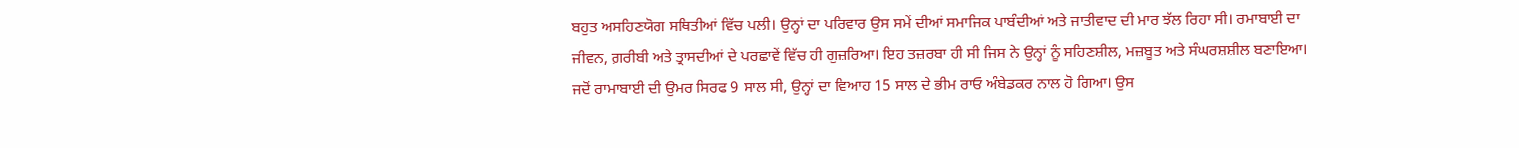ਬਹੁਤ ਅਸਹਿਣਯੋਗ ਸਥਿਤੀਆਂ ਵਿੱਚ ਪਲੀ। ਉਨ੍ਹਾਂ ਦਾ ਪਰਿਵਾਰ ਉਸ ਸਮੇਂ ਦੀਆਂ ਸਮਾਜਿਕ ਪਾਬੰਦੀਆਂ ਅਤੇ ਜਾਤੀਵਾਦ ਦੀ ਮਾਰ ਝੱਲ ਰਿਹਾ ਸੀ। ਰਮਾਬਾਈ ਦਾ ਜੀਵਨ, ਗ਼ਰੀਬੀ ਅਤੇ ਤ੍ਰਾਸਦੀਆਂ ਦੇ ਪਰਛਾਵੇਂ ਵਿੱਚ ਹੀ ਗੁਜ਼ਰਿਆ। ਇਹ ਤਜ਼ਰਬਾ ਹੀ ਸੀ ਜਿਸ ਨੇ ਉਨ੍ਹਾਂ ਨੂੰ ਸਹਿਣਸ਼ੀਲ, ਮਜ਼ਬੂਤ ਅਤੇ ਸੰਘਰਸ਼ਸ਼ੀਲ ਬਣਾਇਆ।
ਜਦੋਂ ਰਾਮਾਬਾਈ ਦੀ ਉਮਰ ਸਿਰਫ 9 ਸਾਲ ਸੀ, ਉਨ੍ਹਾਂ ਦਾ ਵਿਆਹ 15 ਸਾਲ ਦੇ ਭੀਮ ਰਾਓ ਅੰਬੇਡਕਰ ਨਾਲ ਹੋ ਗਿਆ। ਉਸ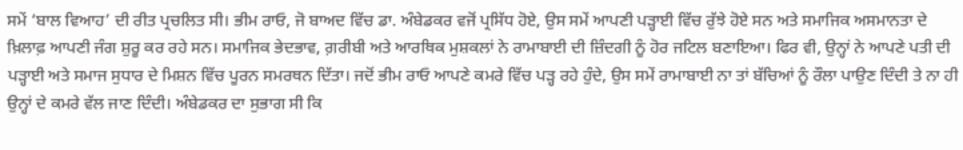ਸਮੇਂ ‘ਬਾਲ ਵਿਆਹ’ ਦੀ ਰੀਤ ਪ੍ਰਚਲਿਤ ਸੀ। ਭੀਮ ਰਾਓ, ਜੋ ਬਾਅਦ ਵਿੱਚ ਡਾ. ਅੰਬੇਡਕਰ ਵਜੋਂ ਪ੍ਰਸਿੱਧ ਹੋਏ, ਉਸ ਸਮੇਂ ਆਪਣੀ ਪੜ੍ਹਾਈ ਵਿੱਚ ਰੁੱਝੇ ਹੋਏ ਸਨ ਅਤੇ ਸਮਾਜਿਕ ਅਸਮਾਨਤਾ ਦੇ ਖ਼ਿਲਾਫ਼ ਆਪਣੀ ਜੰਗ ਸ਼ੁਰੂ ਕਰ ਰਹੇ ਸਨ। ਸਮਾਜਿਕ ਭੇਦਭਾਵ, ਗ਼ਰੀਬੀ ਅਤੇ ਆਰਥਿਕ ਮੁਸ਼ਕਲਾਂ ਨੇ ਰਾਮਾਬਾਈ ਦੀ ਜ਼ਿੰਦਗੀ ਨੂੰ ਹੋਰ ਜਟਿਲ ਬਣਾਇਆ। ਫਿਰ ਵੀ, ਉਨ੍ਹਾਂ ਨੇ ਆਪਣੇ ਪਤੀ ਦੀ ਪੜ੍ਹਾਈ ਅਤੇ ਸਮਾਜ ਸੁਧਾਰ ਦੇ ਮਿਸ਼ਨ ਵਿੱਚ ਪੂਰਨ ਸਮਰਥਨ ਦਿੱਤਾ। ਜਦੋਂ ਭੀਮ ਰਾਓ ਆਪਣੇ ਕਮਰੇ ਵਿੱਚ ਪੜ੍ਹ ਰਹੇ ਹੁੰਦੇ, ਉਸ ਸਮੇਂ ਰਾਮਾਬਾਈ ਨਾ ਤਾਂ ਬੱਚਿਆਂ ਨੂੰ ਰੌਲਾ ਪਾਉਣ ਦਿੰਦੀ ਤੇ ਨਾ ਹੀ ਉਨ੍ਹਾਂ ਦੇ ਕਮਰੇ ਵੱਲ ਜਾਣ ਦਿੰਦੀ। ਅੰਬੇਡਕਰ ਦਾ ਸੁਭਾਗ ਸੀ ਕਿ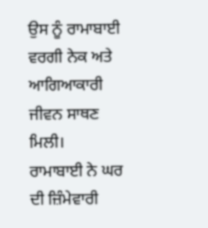ਉਸ ਨੂੰ ਰਾਮਾਬਾਈ ਵਰਗੀ ਨੇਕ ਅਤੇ ਆਗਿਆਕਾਰੀ ਜੀਵਨ ਸਾਥਣ ਮਿਲੀ।
ਰਾਮਾਬਾਈ ਨੇ ਘਰ ਦੀ ਜ਼ਿੰਮੇਵਾਰੀ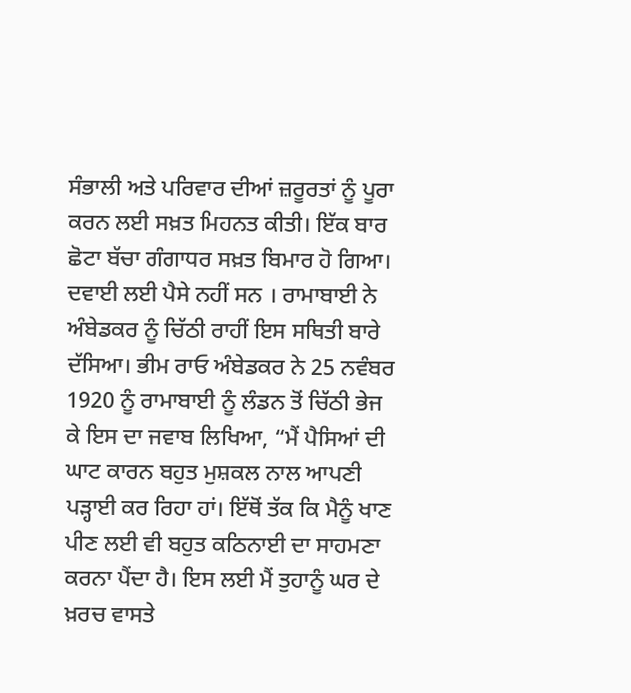ਸੰਭਾਲੀ ਅਤੇ ਪਰਿਵਾਰ ਦੀਆਂ ਜ਼ਰੂਰਤਾਂ ਨੂੰ ਪੂਰਾ ਕਰਨ ਲਈ ਸਖ਼ਤ ਮਿਹਨਤ ਕੀਤੀ। ਇੱਕ ਬਾਰ ਛੋਟਾ ਬੱਚਾ ਗੰਗਾਧਰ ਸਖ਼ਤ ਬਿਮਾਰ ਹੋ ਗਿਆ। ਦਵਾਈ ਲਈ ਪੈਸੇ ਨਹੀਂ ਸਨ । ਰਾਮਾਬਾਈ ਨੇ ਅੰਬੇਡਕਰ ਨੂੰ ਚਿੱਠੀ ਰਾਹੀਂ ਇਸ ਸਥਿਤੀ ਬਾਰੇ ਦੱਸਿਆ। ਭੀਮ ਰਾਓ ਅੰਬੇਡਕਰ ਨੇ 25 ਨਵੰਬਰ 1920 ਨੂੰ ਰਾਮਾਬਾਈ ਨੂੰ ਲੰਡਨ ਤੋਂ ਚਿੱਠੀ ਭੇਜ ਕੇ ਇਸ ਦਾ ਜਵਾਬ ਲਿਖਿਆ, “ਮੈਂ ਪੈਸਿਆਂ ਦੀ ਘਾਟ ਕਾਰਨ ਬਹੁਤ ਮੁਸ਼ਕਲ ਨਾਲ ਆਪਣੀ ਪੜ੍ਹਾਈ ਕਰ ਰਿਹਾ ਹਾਂ। ਇੱਥੋਂ ਤੱਕ ਕਿ ਮੈਨੂੰ ਖਾਣ ਪੀਣ ਲਈ ਵੀ ਬਹੁਤ ਕਠਿਨਾਈ ਦਾ ਸਾਹਮਣਾ ਕਰਨਾ ਪੈਂਦਾ ਹੈ। ਇਸ ਲਈ ਮੈਂ ਤੁਹਾਨੂੰ ਘਰ ਦੇ ਖ਼ਰਚ ਵਾਸਤੇ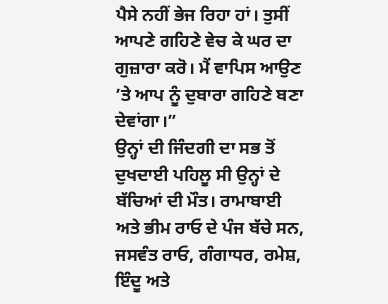ਪੈਸੇ ਨਹੀਂ ਭੇਜ ਰਿਹਾ ਹਾਂ। ਤੁਸੀਂ ਆਪਣੇ ਗਹਿਣੇ ਵੇਚ ਕੇ ਘਰ ਦਾ ਗੁਜ਼ਾਰਾ ਕਰੋ। ਮੈਂ ਵਾਪਿਸ ਆਉਣ ’ਤੇ ਆਪ ਨੂੰ ਦੁਬਾਰਾ ਗਹਿਣੇ ਬਣਾ ਦੇਵਾਂਗਾ।”
ਉਨ੍ਹਾਂ ਦੀ ਜਿੰਦਗੀ ਦਾ ਸਭ ਤੋਂ ਦੁਖਦਾਈ ਪਹਿਲੂ ਸੀ ਉਨ੍ਹਾਂ ਦੇ ਬੱਚਿਆਂ ਦੀ ਮੌਤ। ਰਾਮਾਬਾਈ ਅਤੇ ਭੀਮ ਰਾਓ ਦੇ ਪੰਜ ਬੱਚੇ ਸਨ, ਜਸਵੰਤ ਰਾਓ, ਗੰਗਾਧਰ, ਰਮੇਸ਼, ਇੰਦੂ ਅਤੇ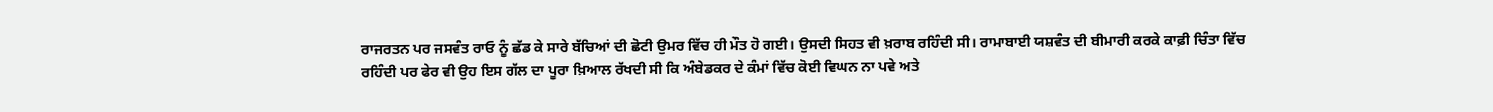ਰਾਜਰਤਨ ਪਰ ਜਸਵੰਤ ਰਾਓ ਨੂੰ ਛੱਡ ਕੇ ਸਾਰੇ ਬੱਚਿਆਂ ਦੀ ਛੋਟੀ ਉਮਰ ਵਿੱਚ ਹੀ ਮੌਤ ਹੋ ਗਈ। ਉਸਦੀ ਸਿਹਤ ਵੀ ਖ਼ਰਾਬ ਰਹਿੰਦੀ ਸੀ। ਰਾਮਾਬਾਈ ਯਸ਼ਵੰਤ ਦੀ ਬੀਮਾਰੀ ਕਰਕੇ ਕਾਫ਼ੀ ਚਿੰਤਾ ਵਿੱਚ ਰਹਿੰਦੀ ਪਰ ਫੇਰ ਵੀ ਉਹ ਇਸ ਗੱਲ ਦਾ ਪੂਰਾ ਖ਼ਿਆਲ ਰੱਖਦੀ ਸੀ ਕਿ ਅੰਬੇਡਕਰ ਦੇ ਕੰਮਾਂ ਵਿੱਚ ਕੋਈ ਵਿਘਨ ਨਾ ਪਵੇ ਅਤੇ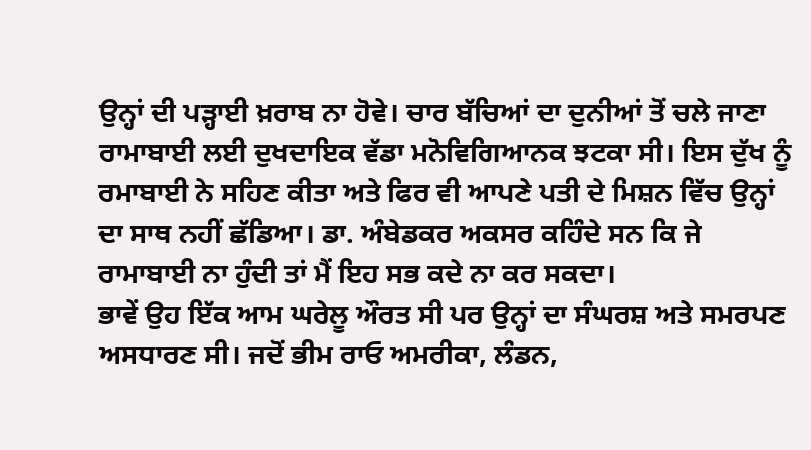ਉਨ੍ਹਾਂ ਦੀ ਪੜ੍ਹਾਈ ਖ਼ਰਾਬ ਨਾ ਹੋਵੇ। ਚਾਰ ਬੱਚਿਆਂ ਦਾ ਦੁਨੀਆਂ ਤੋਂ ਚਲੇ ਜਾਣਾ ਰਾਮਾਬਾਈ ਲਈ ਦੁਖਦਾਇਕ ਵੱਡਾ ਮਨੋਵਿਗਿਆਨਕ ਝਟਕਾ ਸੀ। ਇਸ ਦੁੱਖ ਨੂੰ ਰਮਾਬਾਈ ਨੇ ਸਹਿਣ ਕੀਤਾ ਅਤੇ ਫਿਰ ਵੀ ਆਪਣੇ ਪਤੀ ਦੇ ਮਿਸ਼ਨ ਵਿੱਚ ਉਨ੍ਹਾਂ ਦਾ ਸਾਥ ਨਹੀਂ ਛੱਡਿਆ। ਡਾ. ਅੰਬੇਡਕਰ ਅਕਸਰ ਕਹਿੰਦੇ ਸਨ ਕਿ ਜੇ ਰਾਮਾਬਾਈ ਨਾ ਹੁੰਦੀ ਤਾਂ ਮੈਂ ਇਹ ਸਭ ਕਦੇ ਨਾ ਕਰ ਸਕਦਾ।
ਭਾਵੇਂ ਉਹ ਇੱਕ ਆਮ ਘਰੇਲੂ ਔਰਤ ਸੀ ਪਰ ਉਨ੍ਹਾਂ ਦਾ ਸੰਘਰਸ਼ ਅਤੇ ਸਮਰਪਣ ਅਸਧਾਰਣ ਸੀ। ਜਦੋਂ ਭੀਮ ਰਾਓ ਅਮਰੀਕਾ, ਲੰਡਨ,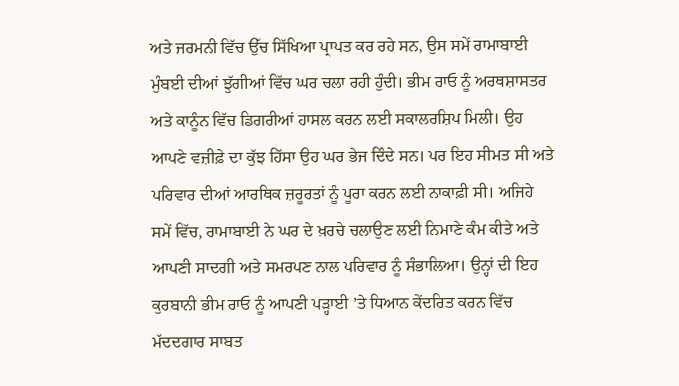ਅਤੇ ਜਰਮਨੀ ਵਿੱਚ ਉੱਚ ਸਿੱਖਿਆ ਪ੍ਰਾਪਤ ਕਰ ਰਹੇ ਸਨ, ਉਸ ਸਮੇਂ ਰਾਮਾਬਾਈ ਮੁੰਬਈ ਦੀਆਂ ਝੁੱਗੀਆਂ ਵਿੱਚ ਘਰ ਚਲਾ ਰਹੀ ਹੁੰਦੀ। ਭੀਮ ਰਾਓ ਨੂੰ ਅਰਥਸ਼ਾਸਤਰ ਅਤੇ ਕਾਨੂੰਨ ਵਿੱਚ ਡਿਗਰੀਆਂ ਹਾਸਲ ਕਰਨ ਲਈ ਸਕਾਲਰਸ਼ਿਪ ਮਿਲੀ। ਉਹ ਆਪਣੇ ਵਜ਼ੀਫ਼ੇ ਦਾ ਕੁੱਝ ਹਿੱਸਾ ਉਹ ਘਰ ਭੇਜ ਦਿੰਦੇ ਸਨ। ਪਰ ਇਹ ਸੀਮਤ ਸੀ ਅਤੇ ਪਰਿਵਾਰ ਦੀਆਂ ਆਰਥਿਕ ਜ਼ਰੂਰਤਾਂ ਨੂੰ ਪੂਰਾ ਕਰਨ ਲਈ ਨਾਕਾਫ਼ੀ ਸੀ। ਅਜਿਹੇ ਸਮੇਂ ਵਿੱਚ, ਰਾਮਾਬਾਈ ਨੇ ਘਰ ਦੇ ਖ਼ਰਚੇ ਚਲਾਉਣ ਲਈ ਨਿਮਾਣੇ ਕੰਮ ਕੀਤੇ ਅਤੇ ਆਪਣੀ ਸਾਦਗੀ ਅਤੇ ਸਮਰਪਣ ਨਾਲ ਪਰਿਵਾਰ ਨੂੰ ਸੰਭਾਲਿਆ। ਉਨ੍ਹਾਂ ਦੀ ਇਹ ਕੁਰਬਾਨੀ ਭੀਮ ਰਾਓ ਨੂੰ ਆਪਣੀ ਪੜ੍ਹਾਈ ’ਤੇ ਧਿਆਨ ਕੇਂਦਰਿਤ ਕਰਨ ਵਿੱਚ ਮੱਦਦਗਾਰ ਸਾਬਤ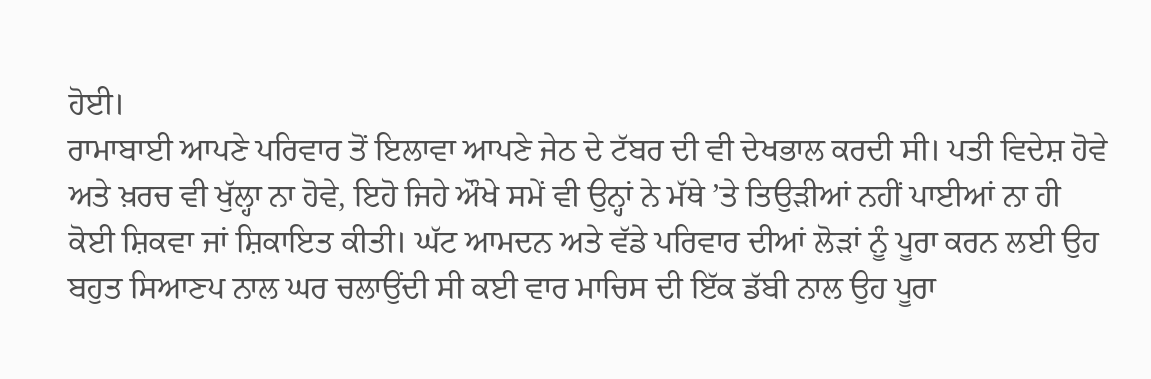ਹੋਈ।
ਰਾਮਾਬਾਈ ਆਪਣੇ ਪਰਿਵਾਰ ਤੋਂ ਇਲਾਵਾ ਆਪਣੇ ਜੇਠ ਦੇ ਟੱਬਰ ਦੀ ਵੀ ਦੇਖਭਾਲ ਕਰਦੀ ਸੀ। ਪਤੀ ਵਿਦੇਸ਼ ਹੋਵੇ ਅਤੇ ਖ਼ਰਚ ਵੀ ਖੁੱਲ੍ਹਾ ਨਾ ਹੋਵੇ, ਇਹੋ ਜਿਹੇ ਔਖੇ ਸਮੇਂ ਵੀ ਉਨ੍ਹਾਂ ਨੇ ਮੱਥੇ ’ਤੇ ਤਿਉੜੀਆਂ ਨਹੀਂ ਪਾਈਆਂ ਨਾ ਹੀ ਕੋਈ ਸ਼ਿਕਵਾ ਜਾਂ ਸ਼ਿਕਾਇਤ ਕੀਤੀ। ਘੱਟ ਆਮਦਨ ਅਤੇ ਵੱਡੇ ਪਰਿਵਾਰ ਦੀਆਂ ਲੋੜਾਂ ਨੂੰ ਪੂਰਾ ਕਰਨ ਲਈ ਉਹ ਬਹੁਤ ਸਿਆਣਪ ਨਾਲ ਘਰ ਚਲਾਉਂਦੀ ਸੀ ਕਈ ਵਾਰ ਮਾਚਿਸ ਦੀ ਇੱਕ ਡੱਬੀ ਨਾਲ ਉਹ ਪੂਰਾ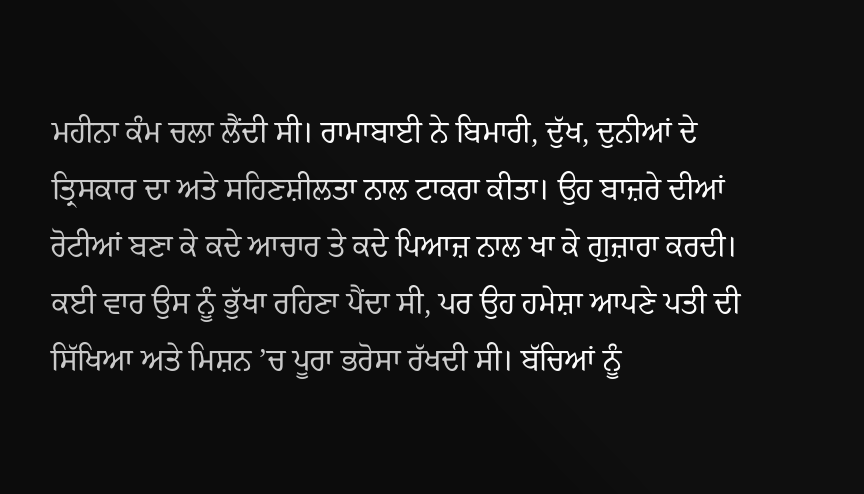ਮਹੀਨਾ ਕੰਮ ਚਲਾ ਲੈਂਦੀ ਸੀ। ਰਾਮਾਬਾਈ ਨੇ ਬਿਮਾਰੀ, ਦੁੱਖ, ਦੁਨੀਆਂ ਦੇ ਤ੍ਰਿਸਕਾਰ ਦਾ ਅਤੇ ਸਹਿਣਸ਼ੀਲਤਾ ਨਾਲ ਟਾਕਰਾ ਕੀਤਾ। ਉਹ ਬਾਜ਼ਰੇ ਦੀਆਂ ਰੋਟੀਆਂ ਬਣਾ ਕੇ ਕਦੇ ਆਚਾਰ ਤੇ ਕਦੇ ਪਿਆਜ਼ ਨਾਲ ਖਾ ਕੇ ਗੁਜ਼ਾਰਾ ਕਰਦੀ। ਕਈ ਵਾਰ ਉਸ ਨੂੰ ਭੁੱਖਾ ਰਹਿਣਾ ਪੈਂਦਾ ਸੀ, ਪਰ ਉਹ ਹਮੇਸ਼ਾ ਆਪਣੇ ਪਤੀ ਦੀ ਸਿੱਖਿਆ ਅਤੇ ਮਿਸ਼ਨ ’ਚ ਪੂਰਾ ਭਰੋਸਾ ਰੱਖਦੀ ਸੀ। ਬੱਚਿਆਂ ਨੂੰ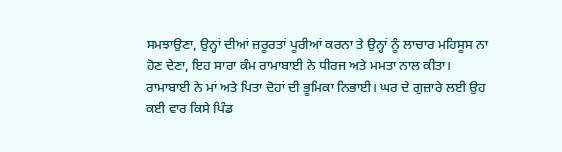ਸਮਝਾਉਣਾ, ਉਨ੍ਹਾਂ ਦੀਆਂ ਜ਼ਰੂਰਤਾਂ ਪੂਰੀਆਂ ਕਰਨਾ ਤੇ ਉਨ੍ਹਾਂ ਨੂੰ ਲਾਚਾਰ ਮਹਿਸੂਸ ਨਾ ਹੋਣ ਦੇਣਾ, ਇਹ ਸਾਰਾ ਕੰਮ ਰਾਮਾਬਾਈ ਨੇ ਧੀਰਜ ਅਤੇ ਮਮਤਾ ਨਾਲ ਕੀਤਾ। ਰਾਮਾਬਾਈ ਨੇ ਮਾਂ ਅਤੇ ਪਿਤਾ ਦੋਹਾਂ ਦੀ ਭੂਮਿਕਾ ਨਿਭਾਈ। ਘਰ ਦੇ ਗੁਜ਼ਾਰੇ ਲਈ ਉਹ ਕਈ ਵਾਰ ਕਿਸੇ ਪਿੰਡ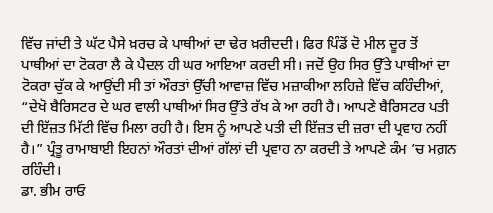ਵਿੱਚ ਜਾਂਦੀ ਤੇ ਘੱਟ ਪੈਸੇ ਖ਼ਰਚ ਕੇ ਪਾਥੀਆਂ ਦਾ ਢੇਰ ਖ਼ਰੀਦਦੀ। ਫਿਰ ਪਿੰਡੋਂ ਦੋ ਮੀਲ ਦੂਰ ਤੋਂ ਪਾਥੀਆਂ ਦਾ ਟੋਕਰਾ ਲੈ ਕੇ ਪੈਦਲ ਹੀ ਘਰ ਆਇਆ ਕਰਦੀ ਸੀ। ਜਦੋਂ ਉਹ ਸਿਰ ਉੱਤੇ ਪਾਥੀਆਂ ਦਾ ਟੋਕਰਾ ਚੁੱਕ ਕੇ ਆਉਂਦੀ ਸੀ ਤਾਂ ਔਰਤਾਂ ਉੱਚੀ ਆਵਾਜ਼ ਵਿੱਚ ਮਜ਼ਾਕੀਆ ਲਹਿਜ਼ੇ ਵਿੱਚ ਕਹਿੰਦੀਆਂ, “ਦੇਖੋ ਬੈਰਿਸਟਰ ਦੇ ਘਰ ਵਾਲੀ ਪਾਥੀਆਂ ਸਿਰ ਉੱਤੇ ਰੱਖ ਕੇ ਆ ਰਹੀ ਹੈ। ਆਪਣੇ ਬੈਰਿਸਟਰ ਪਤੀ ਦੀ ਇੱਜ਼ਤ ਮਿੱਟੀ ਵਿੱਚ ਮਿਲਾ ਰਹੀ ਹੈ। ਇਸ ਨੂੰ ਆਪਣੇ ਪਤੀ ਦੀ ਇੱਜ਼ਤ ਦੀ ਜ਼ਰਾ ਦੀ ਪ੍ਰਵਾਹ ਨਹੀਂ ਹੈ।” ਪ੍ਰੰਤੂ ਰਾਮਾਬਾਈ ਇਹਨਾਂ ਔਰਤਾਂ ਦੀਆਂ ਗੱਲਾਂ ਦੀ ਪ੍ਰਵਾਹ ਨਾ ਕਰਦੀ ਤੇ ਆਪਣੇ ਕੰਮ ’ਚ ਮਗ਼ਨ ਰਹਿੰਦੀ।
ਡਾ. ਭੀਮ ਰਾਓ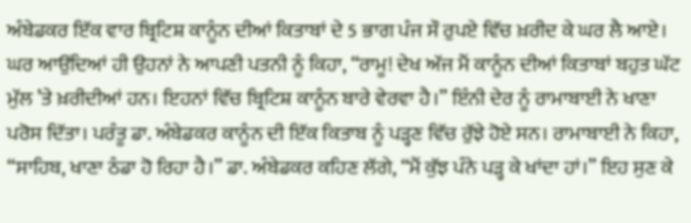ਅੰਬੇਡਕਰ ਇੱਕ ਵਾਰ ਬ੍ਰਿਟਿਸ਼ ਕਾਨੂੰਨ ਦੀਆਂ ਕਿਤਾਬਾਂ ਦੇ 5 ਭਾਗ ਪੰਜ ਸੌ ਰੁਪਏ ਵਿੱਚ ਖ਼ਰੀਦ ਕੇ ਘਰ ਲੈ ਆਏ। ਘਰ ਆਉਂਦਿਆਂ ਹੀ ਉਹਨਾਂ ਨੇ ਆਪਣੀ ਪਤਨੀ ਨੂੰ ਕਿਹਾ, “ਰਾਮੂ! ਦੇਖ ਅੱਜ ਮੈਂ ਕਾਨੂੰਨ ਦੀਆਂ ਕਿਤਾਬਾਂ ਬਹੁਤ ਘੱਟ ਮੁੱਲ ’ਤੇ ਖ਼ਰੀਦੀਆਂ ਹਨ। ਇਹਨਾਂ ਵਿੱਚ ਬ੍ਰਿਟਿਸ਼ ਕਾਨੂੰਨ ਬਾਰੇ ਵੇਰਵਾ ਹੈ।” ਇੰਨੀ ਦੇਰ ਨੂੰ ਰਾਮਾਬਾਈ ਨੇ ਖਾਣਾ ਪਰੋਸ ਦਿੱਤਾ। ਪਰੰਤੂ ਡਾ. ਅੰਬੇਡਕਰ ਕਾਨੂੰਨ ਦੀ ਇੱਕ ਕਿਤਾਬ ਨੂੰ ਪੜ੍ਹਣ ਵਿੱਚ ਰੁੱਝੇ ਹੋਏ ਸਨ। ਰਾਮਾਬਾਈ ਨੇ ਕਿਹਾ, “ਸਾਹਿਬ, ਖਾਣਾ ਠੰਡਾ ਹੋ ਰਿਹਾ ਹੈ।” ਡਾ. ਅੰਬੇਡਕਰ ਕਹਿਣ ਲੱਗੇ, “ਮੈਂ ਕੁੱਝ ਪੰਨੇ ਪੜ੍ਹ ਕੇ ਖਾਂਦਾ ਹਾਂ।” ਇਹ ਸੁਣ ਕੇ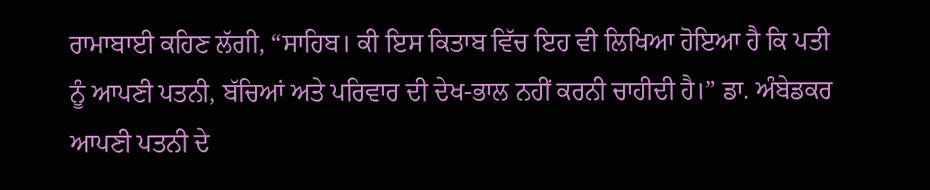ਰਾਮਾਬਾਈ ਕਹਿਣ ਲੱਗੀ, “ਸਾਹਿਬ। ਕੀ ਇਸ ਕਿਤਾਬ ਵਿੱਚ ਇਹ ਵੀ ਲਿਖਿਆ ਹੋਇਆ ਹੈ ਕਿ ਪਤੀ ਨੂੰ ਆਪਣੀ ਪਤਨੀ, ਬੱਚਿਆਂ ਅਤੇ ਪਰਿਵਾਰ ਦੀ ਦੇਖ-ਭਾਲ ਨਹੀਂ ਕਰਨੀ ਚਾਹੀਦੀ ਹੈ।” ਡਾ. ਅੰਬੇਡਕਰ ਆਪਣੀ ਪਤਨੀ ਦੇ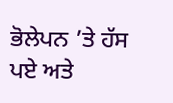ਭੋਲੇਪਨ ’ਤੇ ਹੱਸ ਪਏ ਅਤੇ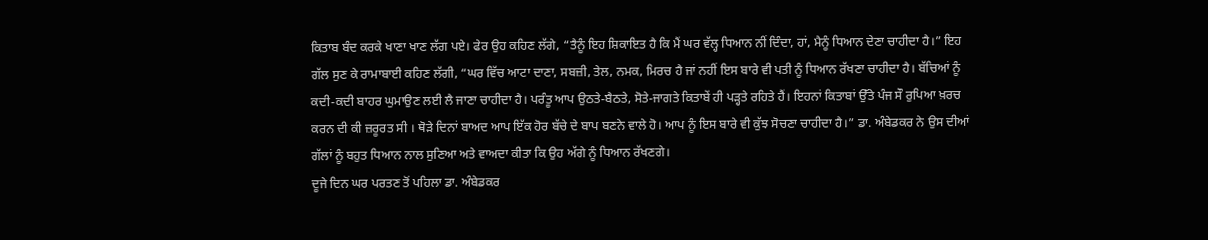ਕਿਤਾਬ ਬੰਦ ਕਰਕੇ ਖਾਣਾ ਖਾਣ ਲੱਗ ਪਏ। ਫੇਰ ਉਹ ਕਹਿਣ ਲੱਗੇ, “ਤੈਨੂੰ ਇਹ ਸ਼ਿਕਾਇਤ ਹੈ ਕਿ ਮੈਂ ਘਰ ਵੱਲ੍ਹ ਧਿਆਨ ਨੀਂ ਦਿੰਦਾ, ਹਾਂ, ਮੈਨੂੰ ਧਿਆਨ ਦੇਣਾ ਚਾਹੀਦਾ ਹੈ।” ਇਹ ਗੱਲ ਸੁਣ ਕੇ ਰਾਮਾਬਾਈ ਕਹਿਣ ਲੱਗੀ, “ਘਰ ਵਿੱਚ ਆਟਾ ਦਾਣਾ, ਸਬਜ਼ੀ, ਤੇਲ, ਨਮਕ, ਮਿਰਚ ਹੈ ਜਾਂ ਨਹੀਂ ਇਸ ਬਾਰੇ ਵੀ ਪਤੀ ਨੂੰ ਧਿਆਨ ਰੱਖਣਾ ਚਾਹੀਦਾ ਹੈ। ਬੱਚਿਆਂ ਨੂੰ ਕਦੀ-ਕਦੀ ਬਾਹਰ ਘੁਮਾਉਣ ਲਈ ਲੈ ਜਾਣਾ ਚਾਹੀਦਾ ਹੈ। ਪਰੰਤੂ ਆਪ ਉਠਤੇ-ਬੈਠਤੇ, ਸੋਤੇ-ਜਾਗਤੇ ਕਿਤਾਬੇਂ ਹੀ ਪੜ੍ਹਤੇ ਰਹਿਤੇ ਹੈਂ। ਇਹਨਾਂ ਕਿਤਾਬਾਂ ਉੱਤੇ ਪੰਜ ਸੌ ਰੁਪਿਆ ਖ਼ਰਚ ਕਰਨ ਦੀ ਕੀ ਜ਼ਰੂਰਤ ਸੀ । ਥੋੜੇ ਦਿਨਾਂ ਬਾਅਦ ਆਪ ਇੱਕ ਹੋਰ ਬੱਚੇ ਦੇ ਬਾਪ ਬਣਨੇ ਵਾਲੇ ਹੋ। ਆਪ ਨੂੰ ਇਸ ਬਾਰੇ ਵੀ ਕੁੱਝ ਸੋਚਣਾ ਚਾਹੀਦਾ ਹੈ।” ਡਾ. ਅੰਬੇਡਕਰ ਨੇ ਉਸ ਦੀਆਂ ਗੱਲਾਂ ਨੂੰ ਬਹੁਤ ਧਿਆਨ ਨਾਲ ਸੁਣਿਆ ਅਤੇ ਵਾਅਦਾ ਕੀਤਾ ਕਿ ਉਹ ਅੱਗੇ ਨੂੰ ਧਿਆਨ ਰੱਖਣਗੇ।
ਦੂਜੇ ਦਿਨ ਘਰ ਪਰਤਣ ਤੋਂ ਪਹਿਲਾ ਡਾ. ਅੰਬੇਡਕਰ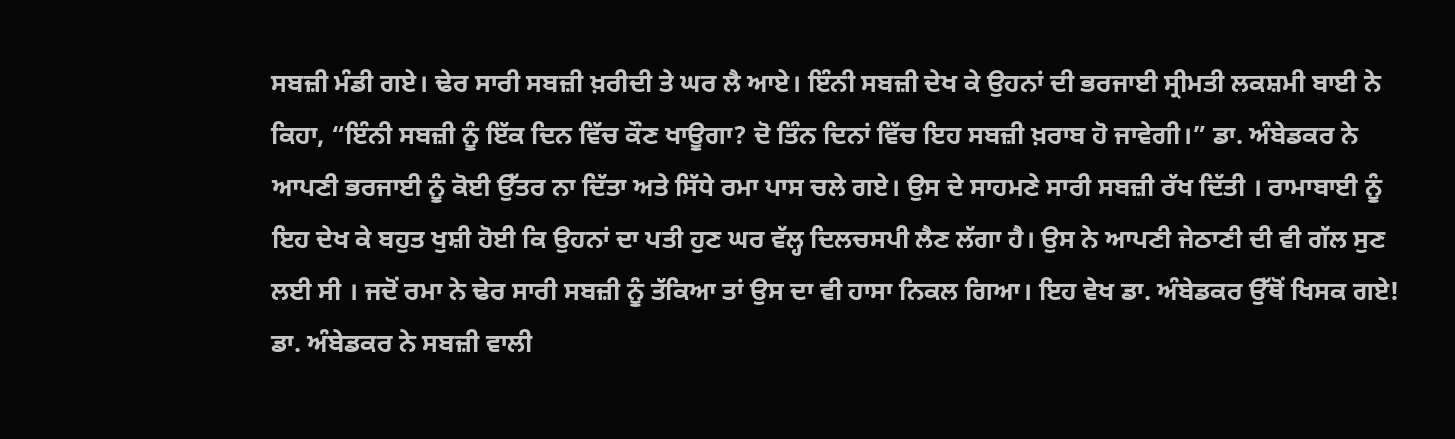ਸਬਜ਼ੀ ਮੰਡੀ ਗਏ। ਢੇਰ ਸਾਰੀ ਸਬਜ਼ੀ ਖ਼ਰੀਦੀ ਤੇ ਘਰ ਲੈ ਆਏ। ਇੰਨੀ ਸਬਜ਼ੀ ਦੇਖ ਕੇ ਉਹਨਾਂ ਦੀ ਭਰਜਾਈ ਸ੍ਰੀਮਤੀ ਲਕਸ਼ਮੀ ਬਾਈ ਨੇ ਕਿਹਾ, “ਇੰਨੀ ਸਬਜ਼ੀ ਨੂੰ ਇੱਕ ਦਿਨ ਵਿੱਚ ਕੌਣ ਖਾਊਗਾ? ਦੋ ਤਿੰਨ ਦਿਨਾਂ ਵਿੱਚ ਇਹ ਸਬਜ਼ੀ ਖ਼ਰਾਬ ਹੋ ਜਾਵੇਗੀ।” ਡਾ. ਅੰਬੇਡਕਰ ਨੇ ਆਪਣੀ ਭਰਜਾਈ ਨੂੰ ਕੋਈ ਉੱਤਰ ਨਾ ਦਿੱਤਾ ਅਤੇ ਸਿੱਧੇ ਰਮਾ ਪਾਸ ਚਲੇ ਗਏ। ਉਸ ਦੇ ਸਾਹਮਣੇ ਸਾਰੀ ਸਬਜ਼ੀ ਰੱਖ ਦਿੱਤੀ । ਰਾਮਾਬਾਈ ਨੂੰ ਇਹ ਦੇਖ ਕੇ ਬਹੁਤ ਖੁਸ਼ੀ ਹੋਈ ਕਿ ਉਹਨਾਂ ਦਾ ਪਤੀ ਹੁਣ ਘਰ ਵੱਲ੍ਹ ਦਿਲਚਸਪੀ ਲੈਣ ਲੱਗਾ ਹੈ। ਉਸ ਨੇ ਆਪਣੀ ਜੇਠਾਣੀ ਦੀ ਵੀ ਗੱਲ ਸੁਣ ਲਈ ਸੀ । ਜਦੋਂ ਰਮਾ ਨੇ ਢੇਰ ਸਾਰੀ ਸਬਜ਼ੀ ਨੂੰ ਤੱਕਿਆ ਤਾਂ ਉਸ ਦਾ ਵੀ ਹਾਸਾ ਨਿਕਲ ਗਿਆ। ਇਹ ਵੇਖ ਡਾ. ਅੰਬੇਡਕਰ ਉੱਥੋਂ ਖਿਸਕ ਗਏ!
ਡਾ. ਅੰਬੇਡਕਰ ਨੇ ਸਬਜ਼ੀ ਵਾਲੀ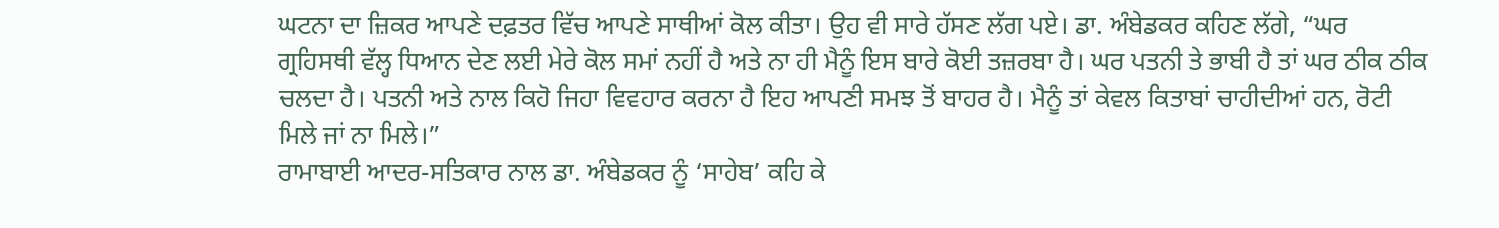ਘਟਨਾ ਦਾ ਜ਼ਿਕਰ ਆਪਣੇ ਦਫ਼ਤਰ ਵਿੱਚ ਆਪਣੇ ਸਾਥੀਆਂ ਕੋਲ ਕੀਤਾ। ਉਹ ਵੀ ਸਾਰੇ ਹੱਸਣ ਲੱਗ ਪਏ। ਡਾ. ਅੰਬੇਡਕਰ ਕਹਿਣ ਲੱਗੇ, “ਘਰ ਗ੍ਰਹਿਸਥੀ ਵੱਲ੍ਹ ਧਿਆਨ ਦੇਣ ਲਈ ਮੇਰੇ ਕੋਲ ਸਮਾਂ ਨਹੀਂ ਹੈ ਅਤੇ ਨਾ ਹੀ ਮੈਨੂੰ ਇਸ ਬਾਰੇ ਕੋਈ ਤਜ਼ਰਬਾ ਹੈ। ਘਰ ਪਤਨੀ ਤੇ ਭਾਬੀ ਹੈ ਤਾਂ ਘਰ ਠੀਕ ਠੀਕ ਚਲਦਾ ਹੈ। ਪਤਨੀ ਅਤੇ ਨਾਲ ਕਿਹੋ ਜਿਹਾ ਵਿਵਹਾਰ ਕਰਨਾ ਹੈ ਇਹ ਆਪਣੀ ਸਮਝ ਤੋਂ ਬਾਹਰ ਹੈ। ਮੈਨੂੰ ਤਾਂ ਕੇਵਲ ਕਿਤਾਬਾਂ ਚਾਹੀਦੀਆਂ ਹਨ, ਰੋਟੀ ਮਿਲੇ ਜਾਂ ਨਾ ਮਿਲੇ।”
ਰਾਮਾਬਾਈ ਆਦਰ-ਸਤਿਕਾਰ ਨਾਲ ਡਾ. ਅੰਬੇਡਕਰ ਨੂੰ ‘ਸਾਹੇਬ’ ਕਹਿ ਕੇ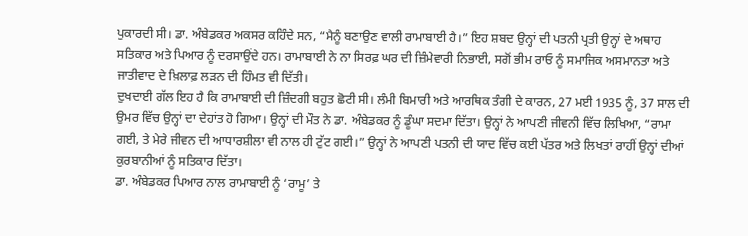ਪੁਕਾਰਦੀ ਸੀ। ਡਾ. ਅੰਬੇਡਕਰ ਅਕਸਰ ਕਹਿੰਦੇ ਸਨ, “ਮੈਨੂੰ ਬਣਾਉਣ ਵਾਲੀ ਰਾਮਾਬਾਈ ਹੈ।” ਇਹ ਸ਼ਬਦ ਉਨ੍ਹਾਂ ਦੀ ਪਤਨੀ ਪ੍ਰਤੀ ਉਨ੍ਹਾਂ ਦੇ ਅਥਾਹ ਸਤਿਕਾਰ ਅਤੇ ਪਿਆਰ ਨੂੰ ਦਰਸਾਉਂਦੇ ਹਨ। ਰਾਮਾਬਾਈ ਨੇ ਨਾ ਸਿਰਫ਼ ਘਰ ਦੀ ਜ਼ਿੰਮੇਵਾਰੀ ਨਿਭਾਈ, ਸਗੋਂ ਭੀਮ ਰਾਓ ਨੂੰ ਸਮਾਜਿਕ ਅਸਮਾਨਤਾ ਅਤੇ ਜਾਤੀਵਾਦ ਦੇ ਖ਼ਿਲਾਫ਼ ਲੜਨ ਦੀ ਹਿੰਮਤ ਵੀ ਦਿੱਤੀ।
ਦੁਖਦਾਈ ਗੱਲ ਇਹ ਹੈ ਕਿ ਰਾਮਾਬਾਈ ਦੀ ਜ਼ਿੰਦਗੀ ਬਹੁਤ ਛੋਟੀ ਸੀ। ਲੰਮੀ ਬਿਮਾਰੀ ਅਤੇ ਆਰਥਿਕ ਤੰਗੀ ਦੇ ਕਾਰਨ, 27 ਮਈ 1935 ਨੂੰ, 37 ਸਾਲ ਦੀ ਉਮਰ ਵਿੱਚ ਉਨ੍ਹਾਂ ਦਾ ਦੇਹਾਂਤ ਹੋ ਗਿਆ। ਉਨ੍ਹਾਂ ਦੀ ਮੌਤ ਨੇ ਡਾ. ਅੰਬੇਡਕਰ ਨੂੰ ਡੂੰਘਾ ਸਦਮਾ ਦਿੱਤਾ। ਉਨ੍ਹਾਂ ਨੇ ਆਪਣੀ ਜੀਵਨੀ ਵਿੱਚ ਲਿਖਿਆ, “ਰਾਮਾ ਗਈ, ਤੇ ਮੇਰੇ ਜੀਵਨ ਦੀ ਆਧਾਰਸ਼ੀਲਾ ਵੀ ਨਾਲ ਹੀ ਟੁੱਟ ਗਈ।” ਉਨ੍ਹਾਂ ਨੇ ਆਪਣੀ ਪਤਨੀ ਦੀ ਯਾਦ ਵਿੱਚ ਕਈ ਪੱਤਰ ਅਤੇ ਲਿਖਤਾਂ ਰਾਹੀਂ ਉਨ੍ਹਾਂ ਦੀਆਂ ਕੁਰਬਾਨੀਆਂ ਨੂੰ ਸਤਿਕਾਰ ਦਿੱਤਾ।
ਡਾ. ਅੰਬੇਡਕਰ ਪਿਆਰ ਨਾਲ ਰਾਮਾਬਾਈ ਨੂੰ ‘ਰਾਮੂ’ ਤੇ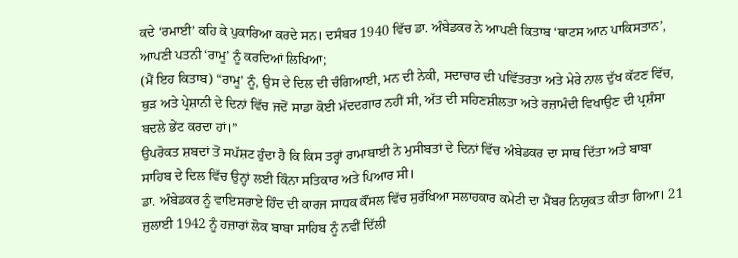ਕਦੇ ‘ਰਮਾਈ’ ਕਹਿ ਕੇ ਪੁਕਾਰਿਆ ਕਰਦੇ ਸਨ। ਦਸੰਬਰ 1940 ਵਿੱਚ ਡਾ. ਅੰਬੇਡਕਰ ਨੇ ਆਪਣੀ ਕਿਤਾਬ ‘ਥਾਟਸ ਆਨ ਪਾਕਿਸਤਾਨ’, ਆਪਣੀ ਪਤਨੀ ‘ਰਾਮੂ’ ਨੂੰ ਕਰਦਿਆਂ ਲਿਖਿਆ;
(ਮੈਂ ਇਹ ਕਿਤਾਬ) “ਰਾਮੂ’ ਨੂੰ, ਉਸ ਦੇ ਦਿਲ ਦੀ ਚੰਗਿਆਈ, ਮਨ ਦੀ ਨੇਕੀ, ਸਦਾਚਾਰ ਦੀ ਪਵਿੱਤਰਤਾ ਅਤੇ ਮੇਰੇ ਨਾਲ ਦੁੱਖ ਕੱਟਣ ਵਿੱਚ, ਥੁੜ ਅਤੇ ਪ੍ਰੇਸ਼ਾਨੀ ਦੇ ਦਿਨਾਂ ਵਿੱਚ ਜਦੋਂ ਸਾਡਾ ਕੋਈ ਮੱਦਦਗਾਰ ਨਹੀਂ ਸੀ, ਅੱਤ ਦੀ ਸਹਿਣਸ਼ੀਲਤਾ ਅਤੇ ਰਜ਼ਾਮੰਦੀ ਵਿਖਾਉਣ ਦੀ ਪ੍ਰਸ਼ੰਸਾ ਬਦਲੇ ਭੇਂਟ ਕਰਦਾ ਹਾਂ।”
ਉਪਰੋਕਤ ਸ਼ਬਦਾਂ ਤੋਂ ਸਪੱਸ਼ਟ ਹੁੰਦਾ ਹੈ ਕਿ ਕਿਸ ਤਰ੍ਹਾਂ ਰਾਮਾਬਾਈ ਨੇ ਮੁਸੀਬਤਾਂ ਦੇ ਦਿਨਾਂ ਵਿੱਚ ਅੰਬੇਡਕਰ ਦਾ ਸਾਥ ਦਿੱਤਾ ਅਤੇ ਬਾਬਾ ਸਾਹਿਬ ਦੇ ਦਿਲ ਵਿੱਚ ਉਨ੍ਹਾਂ ਲਈ ਕਿੰਨਾ ਸਤਿਕਾਰ ਅਤੇ ਪਿਆਰ ਸੀ।
ਡਾ. ਅੰਬੇਡਕਰ ਨੂੰ ਵਾਇਸਰਾਏ ਹਿੰਦ ਦੀ ਕਾਰਜ ਸਾਧਕ ਕੌਂਸਲ ਵਿੱਚ ਸੁਰੱਖਿਆ ਸਲਾਹਕਾਰ ਕਮੇਟੀ ਦਾ ਮੈਂਬਰ ਨਿਯੁਕਤ ਕੀਤਾ ਗਿਆ। 21 ਜੁਲਾਈ 1942 ਨੂੰ ਹਜ਼ਾਰਾਂ ਲੋਕ ਬਾਬਾ ਸਾਹਿਬ ਨੂੰ ਨਵੀਂ ਦਿੱਲੀ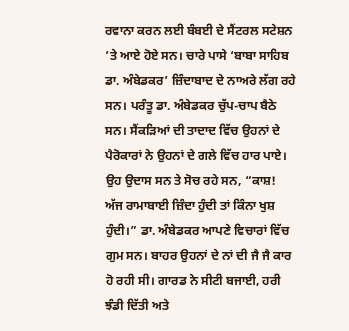ਰਵਾਨਾ ਕਰਨ ਲਈ ਬੰਬਈ ਦੇ ਸੈਂਟਰਲ ਸਟੇਸ਼ਨ ’ਤੇ ਆਏ ਹੋਏ ਸਨ। ਚਾਰੇ ਪਾਸੇ ‘ਬਾਬਾ ਸਾਹਿਬ ਡਾ. ਅੰਬੇਡਕਰ’ ਜ਼ਿੰਦਾਬਾਦ ਦੇ ਨਾਅਰੇ ਲੱਗ ਰਹੇ ਸਨ। ਪਰੰਤੂ ਡਾ. ਅੰਬੇਡਕਰ ਚੁੱਪ-ਚਾਪ ਬੈਠੇ ਸਨ। ਸੈਂਕੜਿਆਂ ਦੀ ਤਾਦਾਦ ਵਿੱਚ ਉਹਨਾਂ ਦੇ ਪੈਰੋਕਾਰਾਂ ਨੇ ਉਹਨਾਂ ਦੇ ਗਲੇ ਵਿੱਚ ਹਾਰ ਪਾਏ। ਉਹ ਉਦਾਸ ਸਨ ਤੇ ਸੋਚ ਰਹੇ ਸਨ, “ਕਾਸ਼! ਅੱਜ ਰਾਮਾਬਾਈ ਜ਼ਿੰਦਾ ਹੁੰਦੀ ਤਾਂ ਕਿੰਨਾ ਖੁਸ਼ ਹੁੰਦੀ।” ਡਾ. ਅੰਬੇਡਕਰ ਆਪਣੇ ਵਿਚਾਰਾਂ ਵਿੱਚ ਗੁਮ ਸਨ। ਬਾਹਰ ਉਹਨਾਂ ਦੇ ਨਾਂ ਦੀ ਜੈ ਜੈ ਕਾਰ ਹੋ ਰਹੀ ਸੀ। ਗਾਰਡ ਨੇ ਸੀਟੀ ਬਜਾਈ, ਹਰੀ ਝੰਡੀ ਦਿੱਤੀ ਅਤੇ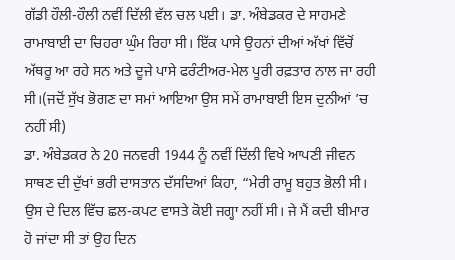ਗੱਡੀ ਹੌਲੀ-ਹੌਲੀ ਨਵੀਂ ਦਿੱਲੀ ਵੱਲ ਚਲ ਪਈ। ਡਾ. ਅੰਬੇਡਕਰ ਦੇ ਸਾਹਮਣੇ ਰਾਮਾਬਾਈ ਦਾ ਚਿਹਰਾ ਘੁੰਮ ਰਿਹਾ ਸੀ। ਇੱਕ ਪਾਸੇ ਉਹਨਾਂ ਦੀਆਂ ਅੱਖਾਂ ਵਿੱਚੋਂ ਅੱਥਰੂ ਆ ਰਹੇ ਸਨ ਅਤੇ ਦੂਜੇ ਪਾਸੇ ਫਰੰਟੀਅਰ-ਮੇਲ ਪੂਰੀ ਰਫ਼ਤਾਰ ਨਾਲ ਜਾ ਰਹੀ ਸੀ।(ਜਦੋਂ ਸੁੱਖ ਭੋਗਣ ਦਾ ਸਮਾਂ ਆਇਆ ਉਸ ਸਮੇਂ ਰਾਮਾਬਾਈ ਇਸ ਦੁਨੀਆਂ ’ਚ ਨਹੀਂ ਸੀ)
ਡਾ. ਅੰਬੇਡਕਰ ਨੇ 20 ਜਨਵਰੀ 1944 ਨੂੰ ਨਵੀਂ ਦਿੱਲੀ ਵਿਖੇ ਆਪਣੀ ਜੀਵਨ ਸਾਥਣ ਦੀ ਦੁੱਖਾਂ ਭਰੀ ਦਾਸਤਾਨ ਦੱਸਦਿਆਂ ਕਿਹਾ, “ਮੇਰੀ ਰਾਮੂ ਬਹੁਤ ਭੋਲੀ ਸੀ। ਉਸ ਦੇ ਦਿਲ ਵਿੱਚ ਛਲ-ਕਪਟ ਵਾਸਤੇ ਕੋਈ ਜਗ੍ਹਾ ਨਹੀਂ ਸੀ। ਜੇ ਮੈਂ ਕਦੀ ਬੀਮਾਰ ਹੋ ਜਾਂਦਾ ਸੀ ਤਾਂ ਉਹ ਦਿਨ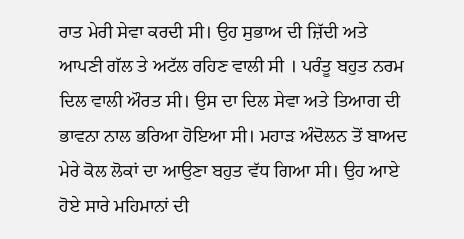ਰਾਤ ਮੇਰੀ ਸੇਵਾ ਕਰਦੀ ਸੀ। ਉਹ ਸੁਭਾਅ ਦੀ ਜ਼ਿੱਦੀ ਅਤੇ ਆਪਣੀ ਗੱਲ ਤੇ ਅਟੱਲ ਰਹਿਣ ਵਾਲੀ ਸੀ । ਪਰੰਤੂ ਬਹੁਤ ਨਰਮ ਦਿਲ ਵਾਲੀ ਔਰਤ ਸੀ। ਉਸ ਦਾ ਦਿਲ ਸੇਵਾ ਅਤੇ ਤਿਆਗ ਦੀ ਭਾਵਨਾ ਨਾਲ ਭਰਿਆ ਹੋਇਆ ਸੀ। ਮਹਾੜ ਅੰਦੋਲਨ ਤੋਂ ਬਾਅਦ ਮੇਰੇ ਕੋਲ ਲੋਕਾਂ ਦਾ ਆਉਣਾ ਬਹੁਤ ਵੱਧ ਗਿਆ ਸੀ। ਉਹ ਆਏ ਹੋਏ ਸਾਰੇ ਮਹਿਮਾਨਾਂ ਦੀ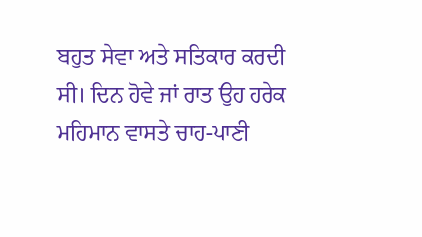ਬਹੁਤ ਸੇਵਾ ਅਤੇ ਸਤਿਕਾਰ ਕਰਦੀ ਸੀ। ਦਿਨ ਹੋਵੇ ਜਾਂ ਰਾਤ ਉਹ ਹਰੇਕ ਮਹਿਮਾਨ ਵਾਸਤੇ ਚਾਹ-ਪਾਣੀ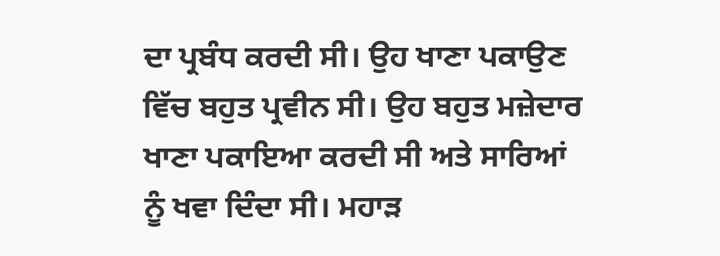ਦਾ ਪ੍ਰਬੰਧ ਕਰਦੀ ਸੀ। ਉਹ ਖਾਣਾ ਪਕਾਉਣ ਵਿੱਚ ਬਹੁਤ ਪ੍ਰਵੀਨ ਸੀ। ਉਹ ਬਹੁਤ ਮਜ਼ੇਦਾਰ ਖਾਣਾ ਪਕਾਇਆ ਕਰਦੀ ਸੀ ਅਤੇ ਸਾਰਿਆਂ ਨੂੰ ਖਵਾ ਦਿੰਦਾ ਸੀ। ਮਹਾੜ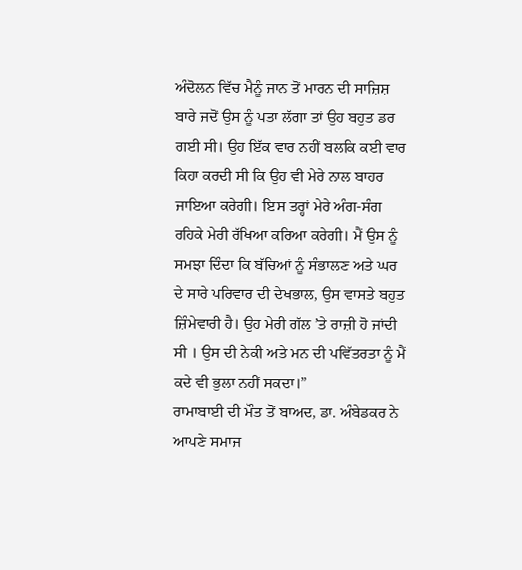ਅੰਦੋਲਨ ਵਿੱਚ ਮੈਨੂੰ ਜਾਨ ਤੋਂ ਮਾਰਨ ਦੀ ਸਾਜ਼ਿਸ਼ ਬਾਰੇ ਜਦੋਂ ਉਸ ਨੂੰ ਪਤਾ ਲੱਗਾ ਤਾਂ ਉਹ ਬਹੁਤ ਡਰ ਗਈ ਸੀ। ਉਹ ਇੱਕ ਵਾਰ ਨਹੀਂ ਬਲਕਿ ਕਈ ਵਾਰ ਕਿਹਾ ਕਰਦੀ ਸੀ ਕਿ ਉਹ ਵੀ ਮੇਰੇ ਨਾਲ ਬਾਹਰ ਜਾਇਆ ਕਰੇਗੀ। ਇਸ ਤਰ੍ਹਾਂ ਮੇਰੇ ਅੰਗ-ਸੰਗ ਰਹਿਕੇ ਮੇਰੀ ਰੱਖਿਆ ਕਰਿਆ ਕਰੇਗੀ। ਮੈਂ ਉਸ ਨੂੰ ਸਮਝਾ ਦਿੰਦਾ ਕਿ ਬੱਚਿਆਂ ਨੂੰ ਸੰਭਾਲਣ ਅਤੇ ਘਰ ਦੇ ਸਾਰੇ ਪਰਿਵਾਰ ਦੀ ਦੇਖਭਾਲ, ਉਸ ਵਾਸਤੇ ਬਹੁਤ ਜ਼ਿੰਮੇਵਾਰੀ ਹੈ। ਉਹ ਮੇਰੀ ਗੱਲ ’ਤੇ ਰਾਜ਼ੀ ਹੋ ਜਾਂਦੀ ਸੀ । ਉਸ ਦੀ ਨੇਕੀ ਅਤੇ ਮਨ ਦੀ ਪਵਿੱਤਰਤਾ ਨੂੰ ਮੈਂ ਕਦੇ ਵੀ ਭੁਲਾ ਨਹੀਂ ਸਕਦਾ।”
ਰਾਮਾਬਾਈ ਦੀ ਮੌਤ ਤੋਂ ਬਾਅਦ, ਡਾ. ਅੰਬੇਡਕਰ ਨੇ ਆਪਣੇ ਸਮਾਜ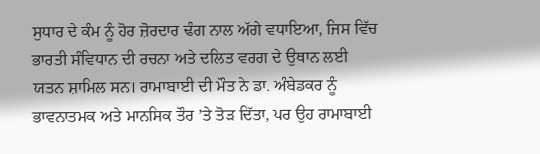ਸੁਧਾਰ ਦੇ ਕੰਮ ਨੂੰ ਹੋਰ ਜ਼ੋਰਦਾਰ ਢੰਗ ਨਾਲ ਅੱਗੇ ਵਧਾਇਆ, ਜਿਸ ਵਿੱਚ ਭਾਰਤੀ ਸੰਵਿਧਾਨ ਦੀ ਰਚਨਾ ਅਤੇ ਦਲਿਤ ਵਰਗ ਦੇ ਉਥਾਨ ਲਈ ਯਤਨ ਸ਼ਾਮਿਲ ਸਨ। ਰਾਮਾਬਾਈ ਦੀ ਮੌਤ ਨੇ ਡਾ. ਅੰਬੇਡਕਰ ਨੂੰ ਭਾਵਨਾਤਮਕ ਅਤੇ ਮਾਨਸਿਕ ਤੌਰ ’ਤੇ ਤੋੜ ਦਿੱਤਾ, ਪਰ ਉਹ ਰਾਮਾਬਾਈ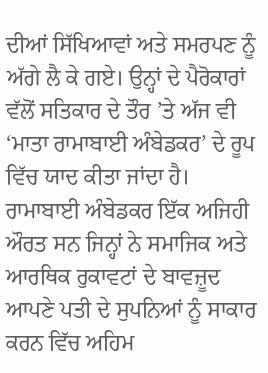ਦੀਆਂ ਸਿੱਖਿਆਵਾਂ ਅਤੇ ਸਮਰਪਣ ਨੂੰ ਅੱਗੇ ਲੈ ਕੇ ਗਏ। ਉਨ੍ਹਾਂ ਦੇ ਪੈਰੋਕਾਰਾਂ ਵੱਲੋਂ ਸਤਿਕਾਰ ਦੇ ਤੌਰ ’ਤੇ ਅੱਜ ਵੀ ‘ਮਾਤਾ ਰਾਮਾਬਾਈ ਅੰਬੇਡਕਰ’ ਦੇ ਰੂਪ ਵਿੱਚ ਯਾਦ ਕੀਤਾ ਜਾਂਦਾ ਹੈ।
ਰਾਮਾਬਾਈ ਅੰਬੇਡਕਰ ਇੱਕ ਅਜਿਹੀ ਔਰਤ ਸਨ ਜਿਨ੍ਹਾਂ ਨੇ ਸਮਾਜਿਕ ਅਤੇ ਆਰਥਿਕ ਰੁਕਾਵਟਾਂ ਦੇ ਬਾਵਜ਼ੂਦ ਆਪਣੇ ਪਤੀ ਦੇ ਸੁਪਨਿਆਂ ਨੂੰ ਸਾਕਾਰ ਕਰਨ ਵਿੱਚ ਅਹਿਮ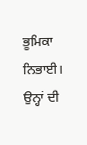ਭੂਮਿਕਾ ਨਿਭਾਈ। ਉਨ੍ਹਾਂ ਦੀ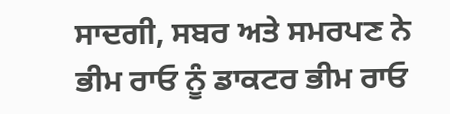ਸਾਦਗੀ, ਸਬਰ ਅਤੇ ਸਮਰਪਣ ਨੇ ਭੀਮ ਰਾਓ ਨੂੰ ਡਾਕਟਰ ਭੀਮ ਰਾਓ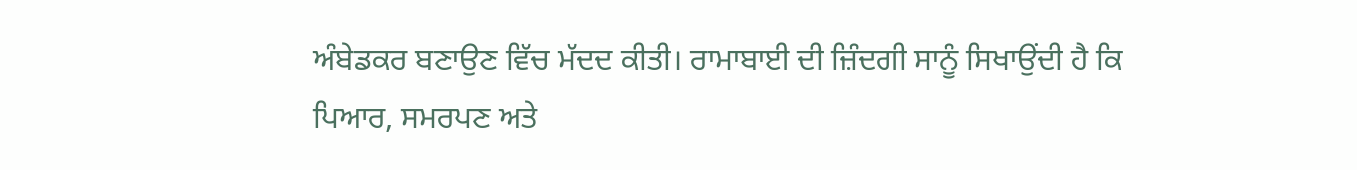ਅੰਬੇਡਕਰ ਬਣਾਉਣ ਵਿੱਚ ਮੱਦਦ ਕੀਤੀ। ਰਾਮਾਬਾਈ ਦੀ ਜ਼ਿੰਦਗੀ ਸਾਨੂੰ ਸਿਖਾਉਂਦੀ ਹੈ ਕਿ ਪਿਆਰ, ਸਮਰਪਣ ਅਤੇ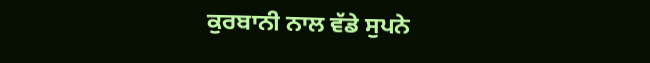ਕੁਰਬਾਨੀ ਨਾਲ ਵੱਡੇ ਸੁਪਨੇ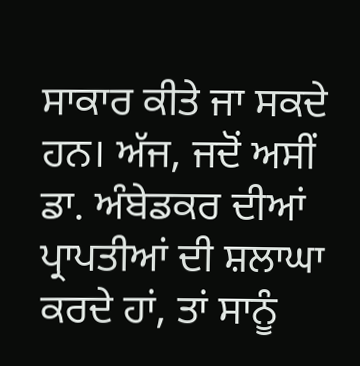ਸਾਕਾਰ ਕੀਤੇ ਜਾ ਸਕਦੇ ਹਨ। ਅੱਜ, ਜਦੋਂ ਅਸੀਂ ਡਾ. ਅੰਬੇਡਕਰ ਦੀਆਂ ਪ੍ਰਾਪਤੀਆਂ ਦੀ ਸ਼ਲਾਘਾ ਕਰਦੇ ਹਾਂ, ਤਾਂ ਸਾਨੂੰ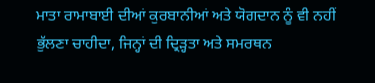ਮਾਤਾ ਰਾਮਾਬਾਈ ਦੀਆਂ ਕੁਰਬਾਨੀਆਂ ਅਤੇ ਯੋਗਦਾਨ ਨੂੰ ਵੀ ਨਹੀਂ ਭੁੱਲਣਾ ਚਾਹੀਦਾ, ਜਿਨ੍ਹਾਂ ਦੀ ਦ੍ਰਿੜ੍ਹਤਾ ਅਤੇ ਸਮਰਥਨ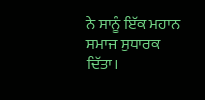ਨੇ ਸਾਨੂੰ ਇੱਕ ਮਹਾਨ ਸਮਾਜ ਸੁਧਾਰਕ ਦਿੱਤਾ।